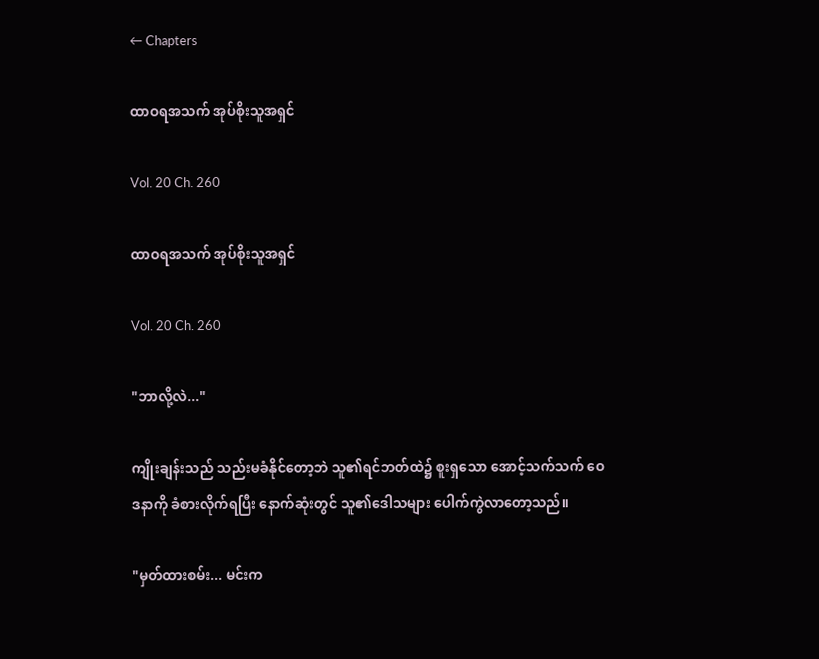← Chapters

ထာဝရအသက် အုပ်စိုးသူအရှင်

Vol. 20 Ch. 260

ထာဝရအသက် အုပ်စိုးသူအရှင်

Vol. 20 Ch. 260

"ဘာလို့လဲ..."

ကျိုးချန်းသည် သည်းမခံနိုင်တော့ဘဲ သူ၏ရင်ဘတ်ထဲ၌ စူးရှသော အောင့်သက်သက် ဝေဒနာကို ခံစားလိုက်ရပြီး နောက်ဆုံးတွင် သူ၏ဒေါသများ ပေါက်ကွဲလာတော့သည်။

"မှတ်ထားစမ်း... မင်းက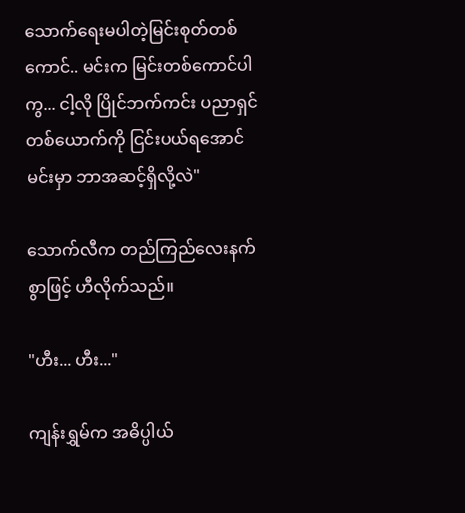သောက်ရေးမပါတဲ့မြင်းစုတ်တစ်ကောင်.. မင်းက မြင်းတစ်ကောင်ပါကွ... ငါ့လို ပြိုင်ဘက်ကင်း ပညာရှင်တစ်ယောက်ကို ငြင်းပယ်ရအောင် မင်းမှာ ဘာအဆင့်ရှိလို့လဲ"

သောက်လီက တည်ကြည်လေးနက်စွာဖြင့် ဟီလိုက်သည်။

"ဟီး... ဟီး..."

ကျန်းရွှမ်က အဓိပ္ပါယ်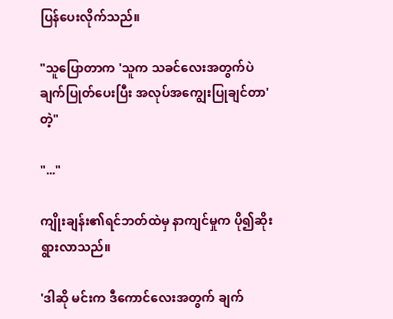ပြန်ပေးလိုက်သည်။

"သူပြောတာက 'သူက သခင်လေးအတွက်ပဲ ချက်ပြုတ်ပေးပြီး အလုပ်အကျွေးပြုချင်တာ'တဲ့"

"..."

ကျိုးချန်း၏ရင်ဘတ်ထဲမှ နာကျင်မှုက ပို၍ဆိုးရွားလာသည်။

'ဒါဆို မင်းက ဒီကောင်လေးအတွက် ချက်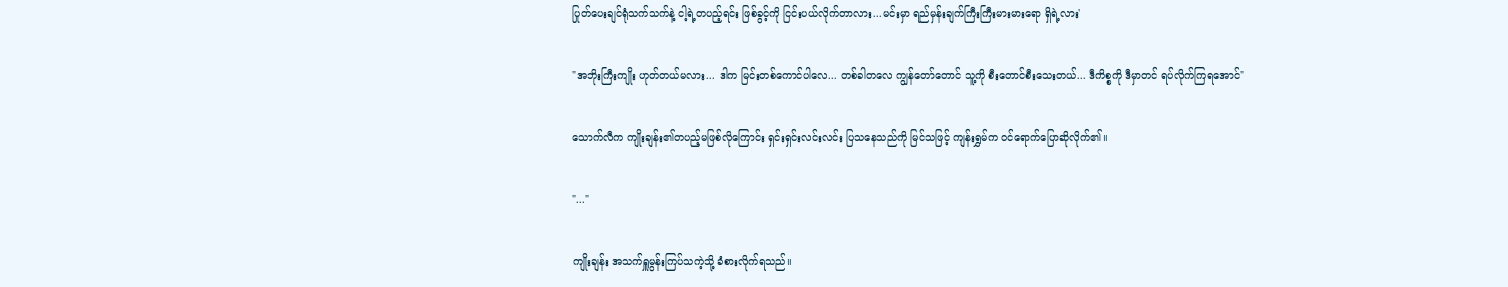ပြုတ်ပေးချင်ရုံသက်သက်နဲ့ ငါ့ရဲ့တပည့်ရင်း ဖြစ်ခွင့်ကို ငြင်းပယ်လိုက်တာလား...မင်းမှာ ရည်မှန်းချက်ကြီးကြီးမားမားရော ရှိရဲ့လား'

"အဘိုးကြီးကျိုး ဟုတ်တယ်မလား... ဒါက မြင်းတစ်ကောင်ပါလေ... တစ်ခါတလေ ကျွန်တော်တောင် သူ့ကို စီးတောင်စီးသေးတယ်... ဒီကိစ္စကို ဒီမှာတင် ရပ်လိုက်ကြရအောင်"

သောက်လီက ကျိုးချန်း၏တပည့်မဖြစ်လိုကြောင်း ရှင်းရှင်းလင်းလင်း ပြသနေသည်ကို မြင်သဖြင့် ကျန်းရွှမ်က ဝင်ရောက်ပြောဆိုလိုက်၏။

"..."

ကျိုးချန်း အသက်ရှူမွန်းကြပ်သကဲ့သို့ ခံစားလိုက်ရသည်။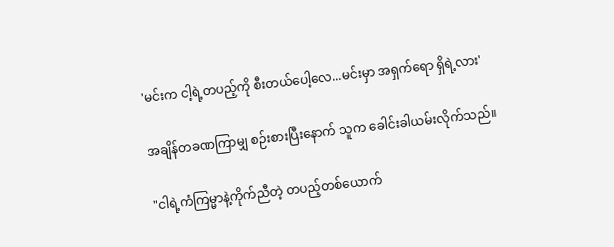'မင်းက ငါ့ရဲ့တပည့်ကို စီးတယ်ပေါ့လေ...မင်းမှာ အရှက်ရော ရှိရဲ့လား'

အချိန်တခဏကြာမျှ စဉ်းစားပြီးနောက် သူက ခေါင်းခါယမ်းလိုက်သည်။

"ငါရဲ့ကံကြမ္မာနဲ့ကိုက်ညီတဲ့ တပည့်တစ်ယောက်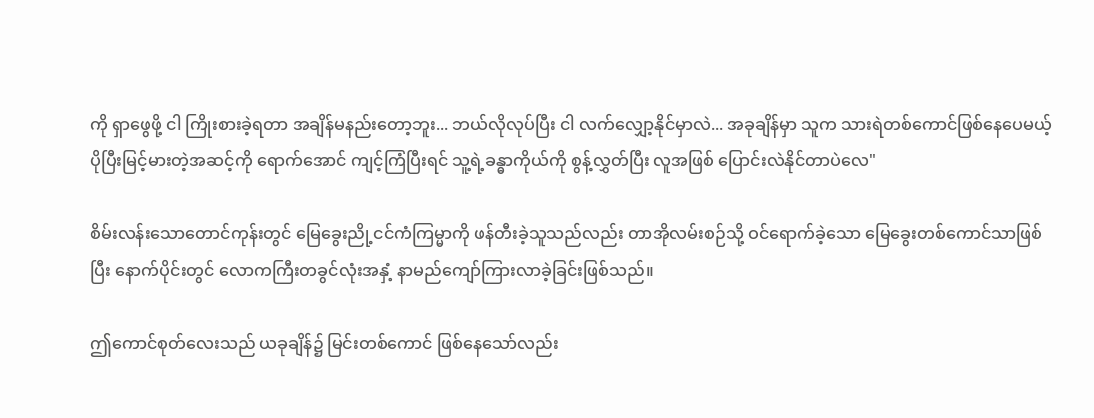ကို ရှာဖွေဖို့ ငါ ကြိုးစားခဲ့ရတာ အချိန်မနည်းတော့ဘူး... ဘယ်လိုလုပ်ပြီး ငါ လက်လျှော့နိုင်မှာလဲ... အခုချိန်မှာ သူက သားရဲတစ်ကောင်ဖြစ်နေပေမယ့် ပိုပြီးမြင့်မားတဲ့အဆင့်ကို ရောက်အောင် ကျင့်ကြံပြီးရင် သူ့ရဲ့ခန္ဓာကိုယ်ကို စွန့်လွှတ်ပြီး လူအဖြစ် ပြောင်းလဲနိုင်တာပဲလေ"

စိမ်းလန်းသောတောင်ကုန်းတွင် မြေခွေးညို့ငင်ကံကြမ္မာကို ဖန်တီးခဲ့သူသည်လည်း တာအိုလမ်းစဉ်သို့ ဝင်ရောက်ခဲ့သော မြေခွေးတစ်ကောင်သာဖြစ်ပြီး နောက်ပိုင်းတွင် လောကကြီးတခွင်လုံးအနှံ့ နာမည်ကျော်ကြားလာခဲ့ခြင်းဖြစ်သည်။

ဤကောင်စုတ်လေးသည် ယခုချိန်၌ မြင်းတစ်ကောင် ဖြစ်နေသော်လည်း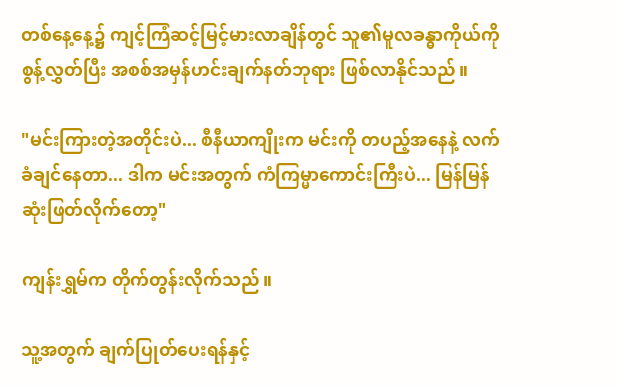တစ်နေ့နေ့၌ ကျင့်ကြံဆင့်မြင့်မားလာချိန်တွင် သူ၏မူလခန္ဓာကိုယ်ကို စွန့်လွှတ်ပြီး အစစ်အမှန်ဟင်းချက်နတ်ဘုရား ဖြစ်လာနိုင်သည်။

"မင်းကြားတဲ့အတိုင်းပဲ... စီနီယာကျိုးက မင်းကို တပည့်အနေနဲ့ လက်ခံချင်နေတာ... ဒါက မင်းအတွက် ကံကြမ္မာကောင်းကြီးပဲ... မြန်မြန် ဆုံးဖြတ်လိုက်တော့"

ကျန်းရွှမ်က တိုက်တွန်းလိုက်သည်။

သူ့အတွက် ချက်ပြုတ်ပေးရန်နှင့်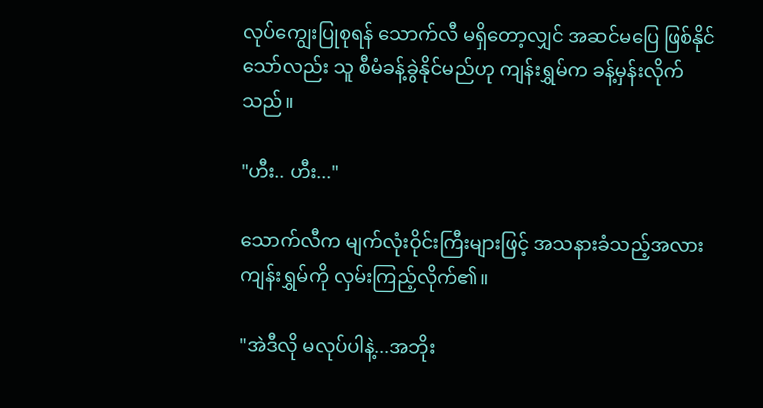လုပ်ကျွေးပြုစုရန် သောက်လီ မရှိတော့လျှင် အဆင်မပြေ ဖြစ်နိုင်သော်လည်း သူ စီမံခန့်ခွဲနိုင်မည်ဟု ကျန်းရွှမ်က ခန့်မှန်းလိုက်သည်။

"ဟီး.. ဟီး..."

သောက်လီက မျက်လုံးဝိုင်းကြီးများဖြင့် အသနားခံသည့်အလား ကျန်းရွှမ်ကို လှမ်းကြည့်လိုက်၏။

"အဲဒီလို မလုပ်ပါနဲ့...အဘိုး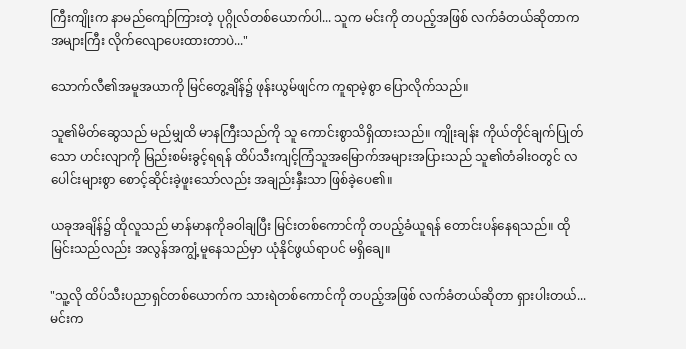ကြီးကျိုးက နာမည်ကျော်ကြားတဲ့ ပုဂ္ဂိုလ်တစ်ယောက်ပါ... သူက မင်းကို တပည့်အဖြစ် လက်ခံတယ်ဆိုတာက အများကြီး လိုက်လျောပေးထားတာပဲ..."

သောက်လီ၏အမူအယာကို မြင်တွေ့ချိန်၌ ဖုန်းယွမ်ဖျင်က ကူရာမဲ့စွာ ပြောလိုက်သည်။

သူ၏မိတ်ဆွေသည် မည်မျှထိ မာနကြီးသည်ကို သူ ကောင်းစွာသိရှိထားသည်။ ကျိုးချန်း ကိုယ်တိုင်ချက်ပြုတ်သော ဟင်းလျာကို မြည်းစမ်းခွင့်ရရန် ထိပ်သီးကျင့်ကြံသူအမြောက်အများအပြားသည် သူ၏တံခါးဝတွင် လပေါင်းများစွာ စောင့်ဆိုင်းခဲ့ဖူးသော်လည်း အချည်းနှီးသာ ဖြစ်ခဲ့ပေ၏။

ယခုအချိန်၌ ထိုလူသည် မာန်မာနကိုခဝါချပြီး မြင်းတစ်ကောင်ကို တပည့်ခံယူရန် တောင်းပန်နေရသည်။ ထိုမြင်းသည်လည်း အလွန်အကျွံ့မူနေသည်မှာ ယုံနိုင်ဖွယ်ရာပင် မရှိချေ။

"သူ့လို ထိပ်သီးပညာရှင်တစ်ယောက်က သားရဲတစ်ကောင်ကို တပည့်အဖြစ် လက်ခံတယ်ဆိုတာ ရှားပါးတယ်... မင်းက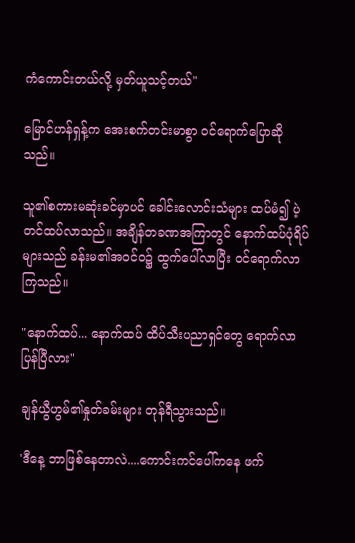ကံကောင်းတယ်လို့ မှတ်ယူသင့်တယ်"

မြောင်ဟန်ရှန့်က အေးစက်တင်းမာစွာ ဝင်ရောက်ပြောဆိုသည်။

သူ၏စကားမဆုံးခင်မှာပင် ခေါင်းလောင်းသံများ ထပ်မံ၍ ပဲ့တင်ထပ်လာသည်။ အချိန်တခဏအကြာတွင် နောက်ထပ်ပုံရိပ်များသည် ခန်းမ၏အဝင်ဝ၌ ထွက်ပေါ်လာပြီး ဝင်ရောက်လာကြသည်။

"နောက်ထပ်... နောက်ထပ် ထိပ်သီးပညာရှင်တွေ ရောက်လာပြန်ပြီလား"

ချန်ယွီဟွမ်၏နှုတ်ခမ်းများ တုန်ရီသွားသည်။

'ဒီနေ့ ဘာဖြစ်နေတာလဲ....ကောင်းကင်ပေါ်ကနေ ဖက်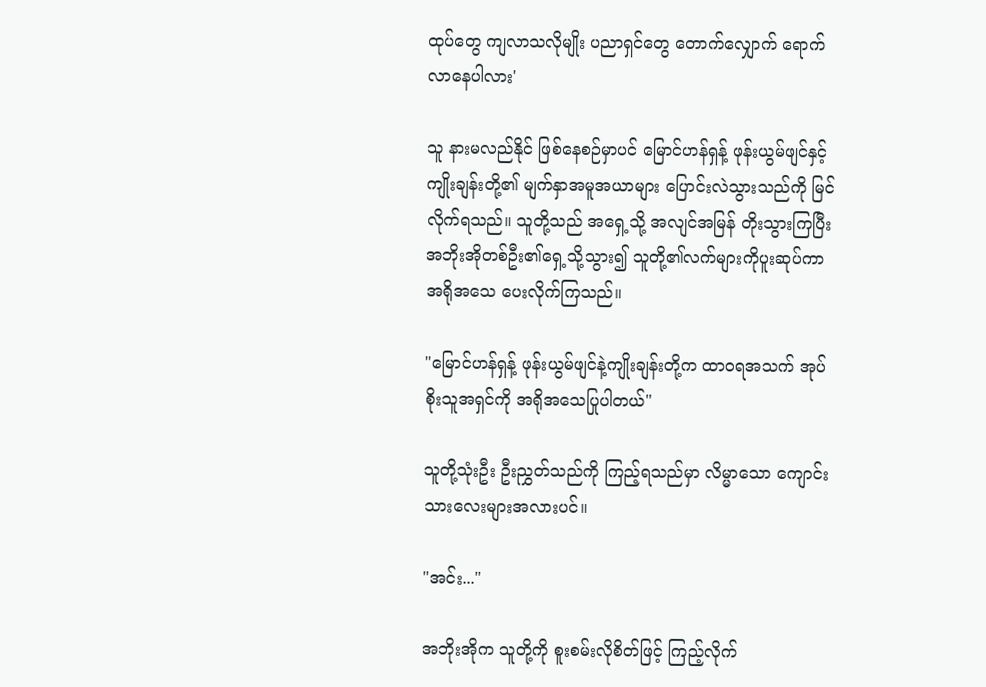ထုပ်တွေ ကျလာသလိုမျိုး ပညာရှင်တွေ တောက်လျှောက် ရောက်လာနေပါလား'

သူ နားမလည်နိုင် ဖြစ်နေစဉ်မှာပင် မြောင်ဟန်ရှန့် ဖုန်းယွမ်ဖျင်နှင့် ကျိုးချန်းတို့၏ မျက်နှာအမူအယာများ ပြောင်းလဲသွားသည်ကို မြင်လိုက်ရသည်။ သူတို့သည် အရှေ့သို့ အလျင်အမြန် တိုးသွားကြပြီး အဘိုးအိုတစ်ဦး၏ရှေ့သို့သွား၍ သူတို့၏လက်များကိုပူးဆုပ်ကာ အရိုအသေ ပေးလိုက်ကြသည်။

"မြောင်ဟန်ရှန့် ဖုန်းယွမ်ဖျင်နဲ့ကျိုးချန်းတို့က ထာဝရအသက် အုပ်စိုးသူအရှင်ကို အရိုအသေပြုပါတယ်"

သူတို့သုံးဦး ဦးညွှတ်သည်ကို ကြည့်ရသည်မှာ လိမ္မာသော ကျောင်းသားလေးများအလားပင်။

"အင်း..."

အဘိုးအိုက သူတို့ကို စူးစမ်းလိုစိတ်ဖြင့် ကြည့်လိုက်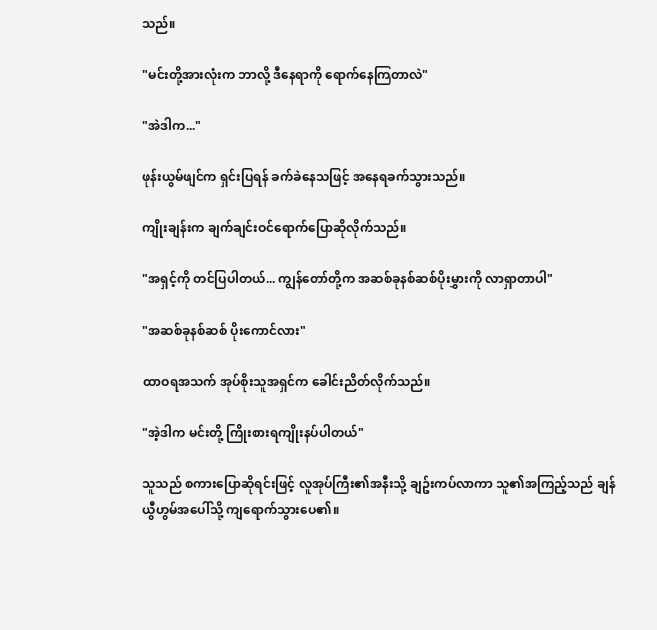သည်။

"မင်းတို့အားလုံးက ဘာလို့ ဒီနေရာကို ရောက်နေကြတာလဲ"

"အဲဒါက..."

ဖုန်းယွမ်ဖျင်က ရှင်းပြရန် ခက်ခဲနေသဖြင့် အနေရခက်သွားသည်။

ကျိုးချန်းက ချက်ချင်းဝင်ရောက်ပြောဆိုလိုက်သည်။

"အရှင့်ကို တင်ပြပါတယ်... ကျွန်တော်တို့က အဆစ်ခုနစ်ဆစ်ပိုးမွှားကို လာရှာတာပါ"

"အဆစ်ခုနစ်ဆစ် ပိုးကောင်လား"

ထာဝရအသက် အုပ်စိုးသူအရှင်က ခေါင်းညိတ်လိုက်သည်။

"အဲ့ဒါက မင်းတို့ ကြိုးစားရကျိုးနပ်ပါတယ်"

သူသည် စကားပြောဆိုရင်းဖြင့် လူအုပ်ကြီး၏အနီးသို့ ချဥ်းကပ်လာကာ သူ၏အကြည့်သည် ချန်ယွီဟွမ်အပေါ်သို့ ကျရောက်သွားပေ၏။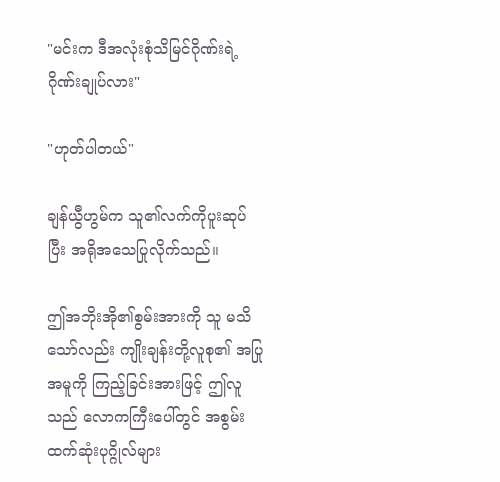"မင်းက ဒီအလုံးစုံသိမြင်ဂိုဏ်းရဲ့ ဂိုဏ်းချုပ်လား"

"ဟုတ်ပါတယ်"

ချန်ယွီဟွမ်က သူ၏လက်ကိုပူးဆုပ်ပြီး အရိုအသေပြုလိုက်သည်။

ဤအဘိုးအို၏စွမ်းအားကို သူ မသိသော်လည်း ကျိုးချန်းတို့လူစု၏ အပြုအမူကို ကြည့်ခြင်းအားဖြင့် ဤလူသည် လောကကြီးပေါ်တွင် အစွမ်းထက်ဆုံးပုဂ္ဂိုလ်များ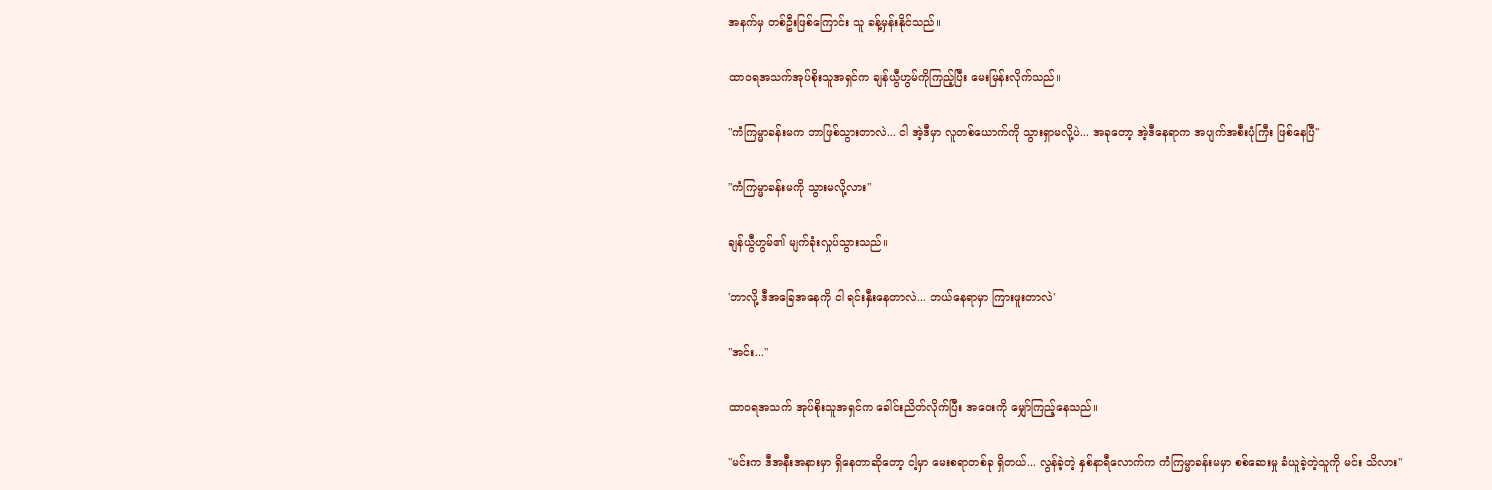အနက်မှ တစ်ဦးဖြစ်ကြောင်း သူ ခန့်မှန်းနိုင်သည်။

ထာဝရအသက်အုပ်စိုးသူအရှင်က ချန်ယွီဟွမ်ကိုကြည့်ပြီး မေးမြန်းလိုက်သည်။

"ကံကြမ္မာခန်းမက ဘာဖြစ်သွားတာလဲ... ငါ အဲ့ဒီမှာ လူတစ်ယောက်ကို သွားရှာမလို့ပဲ... အခုတော့ အဲ့ဒီနေရာက အပျက်အစီးပုံကြီး ဖြစ်နေပြီ"

"ကံကြမ္မာခန်းမကို သွားမလို့လား"

ချန်ယွီဟွမ်၏ မျက်ခုံးလှုပ်သွားသည်။

'ဘာလို့ ဒီအခြေအနေကို ငါ ရင်းနှီးနေတာလဲ... ဘယ်နေရာမှာ ကြားဖူးတာလဲ'

"အင်း..."

ထာဝရအသက် အုပ်စိုးသူအရှင်က ခေါင်းညိတ်လိုက်ပြီး အဝေးကို မျှော်ကြည့်နေသည်။

"မင်းက ဒီအနီးအနားမှာ ရှိနေတာဆိုတော့ ငါ့မှာ မေးစရာတစ်ခု ရှိတယ်... လွန်ခဲ့တဲ့ နှစ်နာရီလောက်က ကံကြမ္မာခန်းမမှာ စစ်ဆေးမှု ခံယူခဲ့တဲ့သူကို မင်း သိလား"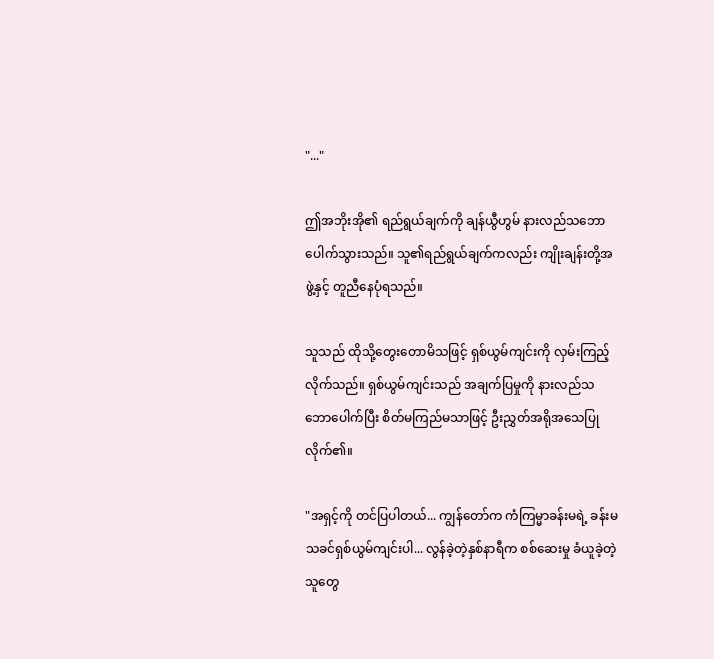"..."

ဤအဘိုးအို၏ ရည်ရွယ်ချက်ကို ချန်ယွီဟွမ် နားလည်သဘောပေါက်သွားသည်။ သူ၏ရည်ရွယ်ချက်ကလည်း ကျိုးချန်းတို့အဖွဲ့နှင့် တူညီနေပုံရသည်။

သူသည် ထိုသို့တွေးတောမိသဖြင့် ရှစ်ယွမ်ကျင်းကို လှမ်းကြည့်လိုက်သည်။ ရှစ်ယွမ်ကျင်းသည် အချက်ပြမှုကို နားလည်သဘောပေါက်ပြီး စိတ်မကြည်မသာဖြင့် ဦးညွှတ်အရိုအသေပြုလိုက်၏။

"အရှင့်ကို တင်ပြပါတယ်... ကျွန်တော်က ကံကြမ္မာခန်းမရဲ့ ခန်းမသခင်ရှစ်ယွမ်ကျင်းပါ... လွန်ခဲ့တဲ့နှစ်နာရီက စစ်ဆေးမှု ခံယူခဲ့တဲ့သူတွေ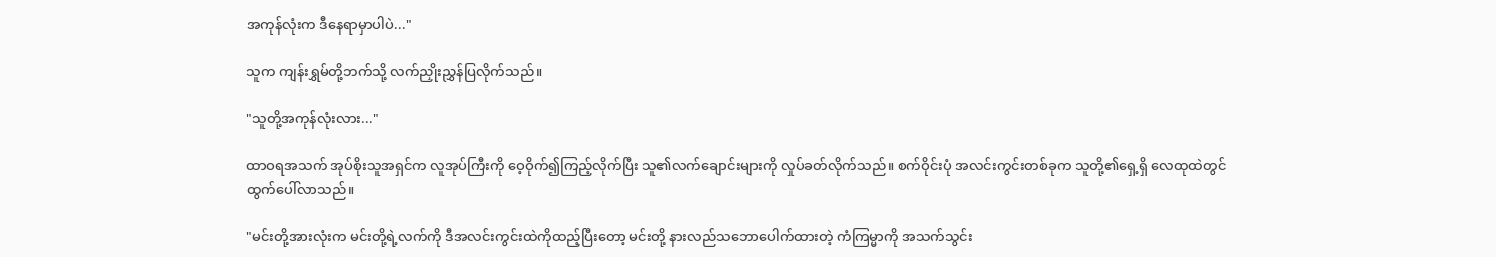အကုန်လုံးက ဒီနေရာမှာပါပဲ..."

သူက ကျန်းရွှမ်တို့ဘက်သို့ လက်ညှိုးညွှန်ပြလိုက်သည်။

"သူတို့အကုန်လုံးလား..."

ထာဝရအသက် အုပ်စိုးသူအရှင်က လူအုပ်ကြီးကို ဝေ့ဝိုက်၍ကြည့်လိုက်ပြီး သူ၏လက်ချောင်းများကို လှုပ်ခတ်လိုက်သည်။ စက်ဝိုင်းပုံ အလင်းကွင်းတစ်ခုက သူတို့၏ရှေ့ရှိ လေထုထဲတွင် ထွက်ပေါ်လာသည်။

"မင်းတို့အားလုံးက မင်းတို့ရဲ့လက်ကို ဒီအလင်းကွင်းထဲကိုထည့်ပြီးတော့ မင်းတို့ နားလည်သဘောပေါက်ထားတဲ့ ကံကြမ္မာကို အသက်သွင်း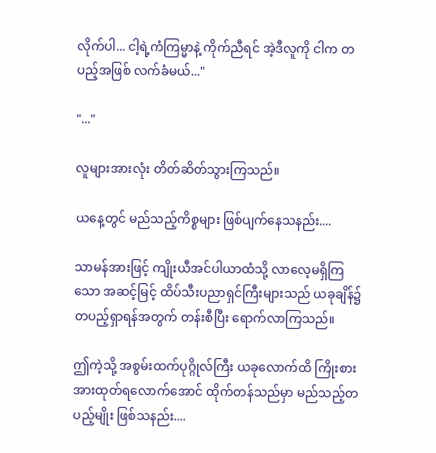လိုက်ပါ... ငါ့ရဲ့ကံကြမ္မာနဲ့ ကိုက်ညီရင် အဲ့ဒီလူကို ငါက တပည့်အဖြစ် လက်ခံမယ်..."

"..."

လူများအားလုံး တိတ်ဆိတ်သွားကြသည်။

ယနေ့တွင် မည်သည့်ကိစ္စများ ဖြစ်ပျက်နေသနည်း....

သာမန်အားဖြင့် ကျိုးယီအင်ပါယာထံသို့ လာလေ့မရှိကြသော အဆင့်မြင့် ထိပ်သီးပညာရှင်ကြီးများသည် ယခုချိန်၌ တပည့်ရှာရန်အတွက် တန်းစီပြီး ရောက်လာကြသည်။

ဤကဲ့သို့ အစွမ်းထက်ပုဂ္ဂိုလ်ကြီး ယခုလောက်ထိ ကြိုးစားအားထုတ်ရလောက်အောင် ထိုက်တန်သည်မှာ မည်သည့်တပည့်မျိုး ဖြစ်သနည်း....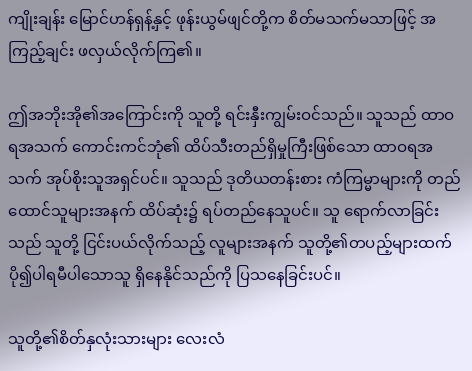ကျိုးချန်း မြောင်ဟန်ရှန့်နှင့် ဖုန်းယွမ်ဖျင်တို့က စိတ်မသက်မသာဖြင့် အကြည့်ချင်း ဖလှယ်လိုက်ကြ၏။

ဤအဘိုးအို၏အကြောင်းကို သူတို့ ရင်းနှီးကျွမ်းဝင်သည်။ သူသည် ထာဝရအသက် ကောင်းကင်ဘုံ၏ ထိပ်သီးတည်ရှိမှုကြီးဖြစ်သော ထာဝရအသက် အုပ်စိုးသူအရှင်ပင်။ သူသည် ဒုတိယတန်းစား ကံကြမ္မာများကို တည်ထောင်သူများအနက် ထိပ်ဆုံး၌ ရပ်တည်နေသူပင်။ သူ ရောက်လာခြင်းသည် သူတို့ ငြင်းပယ်လိုက်သည့် လူများအနက် သူတို့၏တပည့်များထက် ပို၍ပါရမီပါသောသူ ရှိနေနိုင်သည်ကို ပြသနေခြင်းပင်။

သူတို့၏စိတ်နှလုံးသားများ လေးလံ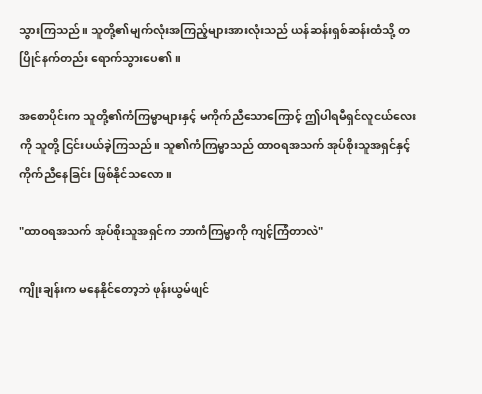သွားကြသည်။ သူတို့၏မျက်လုံးအကြည့်များအားလုံးသည် ယန်ဆန်းရှစ်ဆန်းထံသို့ တပြိုင်နက်တည်း ရောက်သွားပေ၏။

အစောပိုင်းက သူတို့၏ကံကြမ္မာများနှင့် မကိုက်ညီသောကြောင့် ဤပါရမီရှင်လူငယ်လေးကို သူတို့ ငြင်းပယ်ခဲ့ကြသည်။ သူ၏ကံကြမ္မာသည် ထာဝရအသက် အုပ်စိုးသူအရှင်နှင့် ကိုက်ညီနေခြင်း ဖြစ်နိုင်သလော။

"ထာဝရအသက် အုပ်စိုးသူအရှင်က ဘာကံကြမ္မာကို ကျင့်ကြံတာလဲ"

ကျိုးချန်းက မနေနိုင်တော့ဘဲ ဖုန်းယွမ်ဖျင်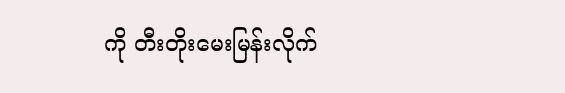ကို တီးတိုးမေးမြန်းလိုက်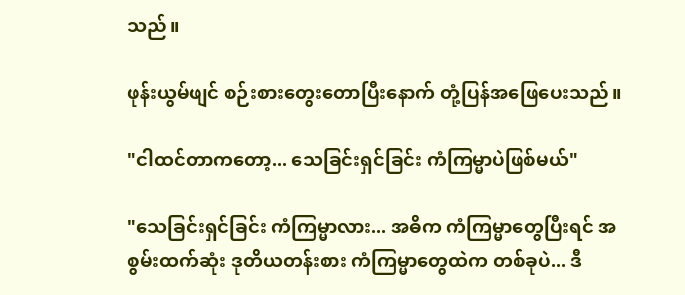သည်။

ဖုန်းယွမ်ဖျင် စဉ်းစားတွေးတောပြီးနောက် တုံ့ပြန်အဖြေပေးသည်။

"ငါထင်တာကတော့... သေခြင်းရှင်ခြင်း ကံကြမ္မာပဲဖြစ်မယ်"

"သေခြင်းရှင်ခြင်း ကံကြမ္မာလား... အဓိက ကံကြမ္မာတွေပြီးရင် အစွမ်းထက်ဆုံး ဒုတိယတန်းစား ကံကြမ္မာတွေထဲက တစ်ခုပဲ... ဒီ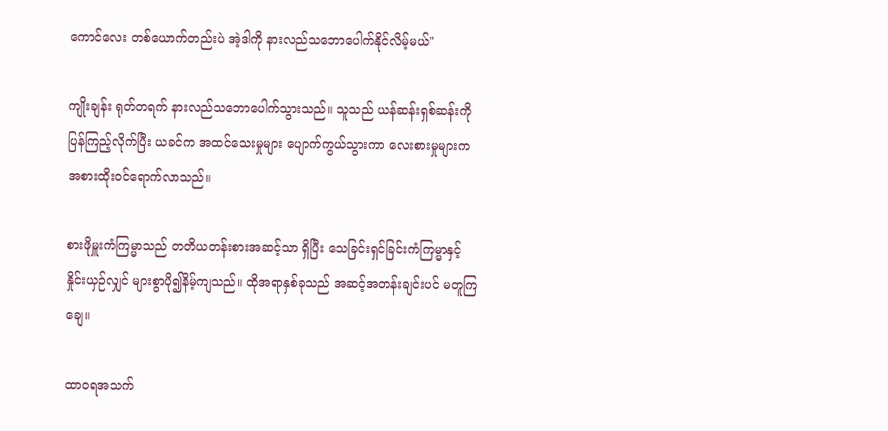ကောင်လေး တစ်ယောက်တည်းပဲ အဲ့ဒါကို နားလည်သဘောပေါက်နိုင်လိမ့်မယ်"

ကျိုးချန်း ရုတ်တရက် နားလည်သဘောပေါက်သွားသည်။ သူသည် ယန်ဆန်းရှစ်ဆန်းကို ပြန်ကြည့်လိုက်ပြီး ယခင်က အထင်သေးမှုများ ပျောက်ကွယ်သွားကာ လေးစားမှုများက အစားထိုးဝင်ရောက်လာသည်။

စားဖိုမှူးကံကြမ္မာသည် တတိယတန်းစားအဆင့်သာ ရှိပြီး သေခြင်းရှင်ခြင်းကံကြမ္မာနှင့် နှိုင်းယှဉ်လျှင် များစွာပို၍နိမ့်ကျသည်။ ထိုအရာနှစ်ခုသည် အဆင့်အတန်းချင်းပင် မတူကြချေ။

ထာဝရအသက်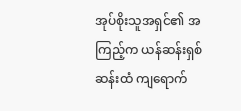အုပ်စိုးသူအရှင်၏ အကြည့်က ယန်ဆန်းရှစ်ဆန်းထံ ကျရောက်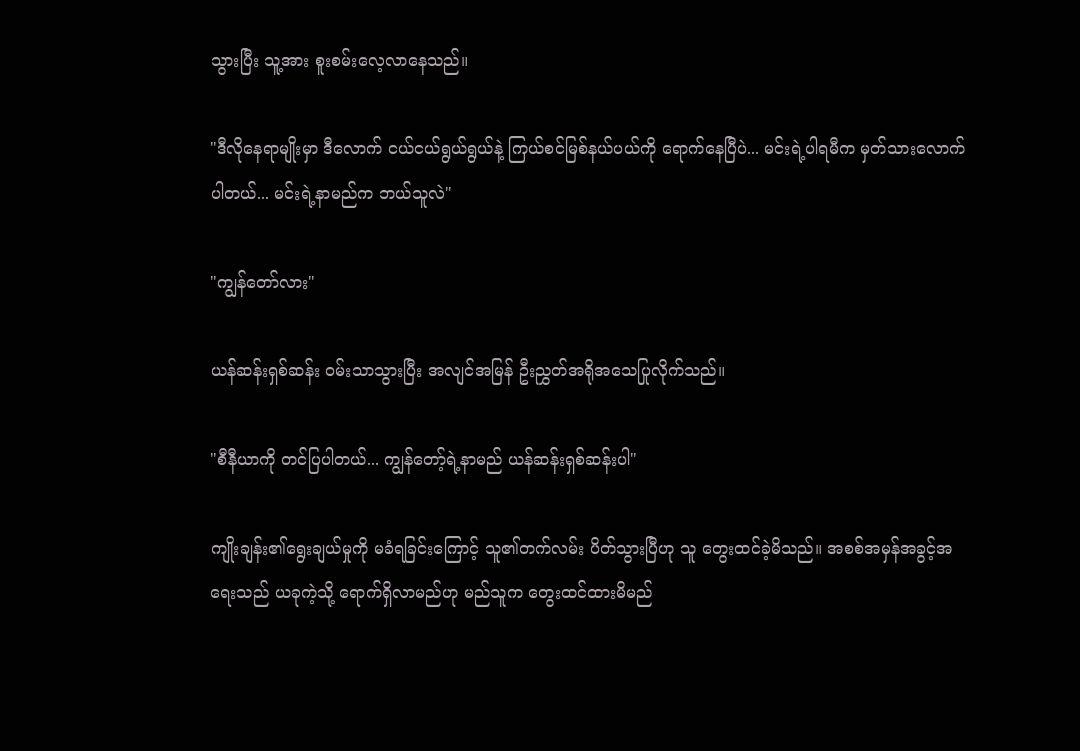သွားပြီး သူ့အား စူးစမ်းလေ့လာနေသည်။

"ဒီလိုနေရာမျိုးမှာ ဒီလောက် ငယ်ငယ်ရွယ်ရွယ်နဲ့ ကြယ်စင်မြစ်နယ်ပယ်ကို ရောက်နေပြီပဲ... မင်းရဲ့ပါရမီက မှတ်သားလောက်ပါတယ်... မင်းရဲ့နာမည်က ဘယ်သူလဲ"

"ကျွန်တော်လား"

ယန်ဆန်းရှစ်ဆန်း ဝမ်းသာသွားပြီး အလျင်အမြန် ဦးညွှတ်အရိုအသေပြုလိုက်သည်။

"စီနီယာကို တင်ပြပါတယ်... ကျွန်တော့်ရဲ့နာမည် ယန်ဆန်းရှစ်ဆန်းပါ"

ကျိုးချန်း၏ရွေးချယ်မှုကို မခံရခြင်းကြောင့် သူ၏တက်လမ်း ပိတ်သွားပြီဟု သူ တွေးထင်ခဲ့မိသည်။ အစစ်အမှန်အခွင့်အရေးသည် ယခုကဲ့သို့ ရောက်ရှိလာမည်ဟု မည်သူက တွေးထင်ထားမိမည်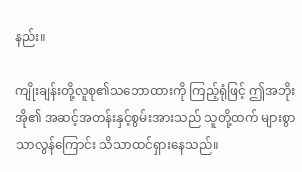နည်း။

ကျိုးချန်းတို့လူစု၏သဘောထားကို ကြည့်ရုံဖြင့် ဤအဘိုးအို၏ အဆင့်အတန်းနှင့်စွမ်းအားသည် သူတို့ထက် များစွာသာလွန်ကြောင်း သိသာထင်ရှားနေသည်။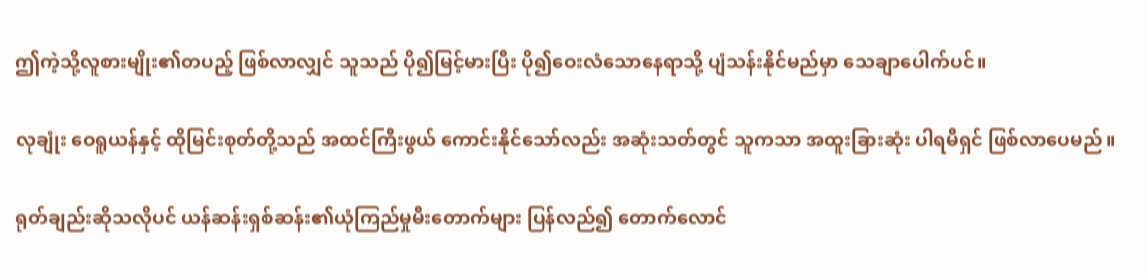ဤကဲ့သို့လူစားမျိုး၏တပည့် ဖြစ်လာလျှင် သူသည် ပို၍မြင့်မားပြီး ပို၍ဝေးလံသောနေရာသို့ ပျံသန်းနိုင်မည်မှာ သေချာပေါက်ပင်။

လုချုံး ဝေရူယန်နှင့် ထိုမြင်းစုတ်တို့သည် အထင်ကြီးဖွယ် ကောင်းနိုင်သော်လည်း အဆုံးသတ်တွင် သူကသာ အထူးခြားဆုံး ပါရမီရှင် ဖြစ်လာပေမည်။

ရုတ်ချည်းဆိုသလိုပင် ယန်ဆန်းရှစ်ဆန်း၏ယုံကြည်မှုမီးတောက်များ ပြန်လည်၍ တောက်လောင်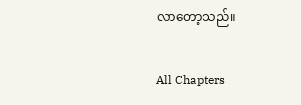လာတော့သည်။

All Chapters